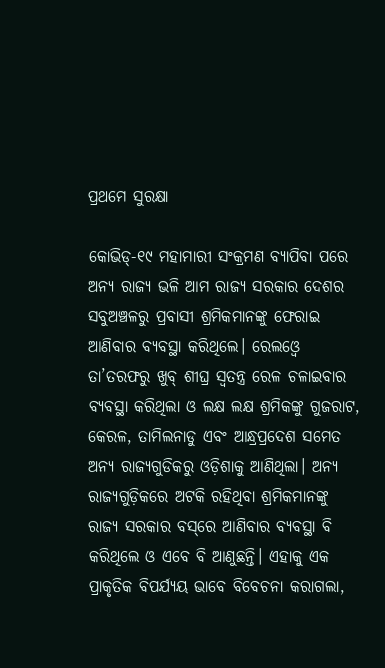ପ୍ରଥମେ ସୁରକ୍ଷା

କୋଭିଡ୍‌-୧୯ ମହାମାରୀ ସଂକ୍ରମଣ ବ୍ୟାପିବା ପରେ ଅନ୍ୟ ରାଜ୍ୟ ଭଳି ଆମ ରାଜ୍ୟ ସରକାର ଦେଶର ସବୁଅଞ୍ଚଳରୁ ପ୍ରବାସୀ ଶ୍ରମିକମାନଙ୍କୁ ଫେରାଇ ଆଣିବାର ବ୍ୟବସ୍ଥା କରିଥିଲେ। ରେଲଓ୍ବେ ତା’ତରଫରୁ ଖୁବ୍‌ ଶୀଘ୍ର ସ୍ବତନ୍ତ୍ର ରେଳ ଚଳାଇବାର ବ୍ୟବସ୍ଥା କରିଥିଲା ଓ ଲକ୍ଷ ଲକ୍ଷ ଶ୍ରମିକଙ୍କୁ ଗୁଜରାଟ, କେରଳ, ତାମିଲନାଡୁ ଏବଂ ଆନ୍ଧ୍ରପ୍ରଦେଶ ସମେତ ଅନ୍ୟ ରାଜ୍ୟଗୁଡିକରୁ ଓଡ଼ିଶାକୁ ଆଣିଥିଲା। ଅନ୍ୟ ରାଜ୍ୟଗୁଡ଼ିକରେ ଅଟକି ରହିଥିବା ଶ୍ରମିକମାନଙ୍କୁ ରାଜ୍ୟ ସରକାର ବସ୍‌ରେ ଆଣିବାର ବ୍ୟବସ୍ଥା ବି କରିଥିଲେ ଓ ଏବେ ବି ଆଣୁଛନ୍ତି। ଏହାକୁ ଏକ ପ୍ରାକୃତିକ ବିପର୍ଯ୍ୟୟ ଭାବେ ବିବେଚନା କରାଗଲା,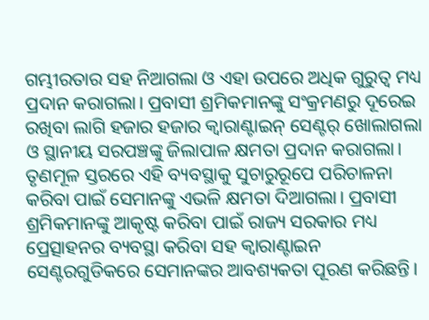ଗମ୍ଭୀରତାର ସହ ନିଆଗଲା ଓ ଏହା ଉପରେ ଅଧିକ ଗୁରୁତ୍ୱ ମଧ୍ୟ ପ୍ରଦାନ କରାଗଲା। ପ୍ରବାସୀ ଶ୍ରମିକମାନଙ୍କୁ ସଂକ୍ରମଣରୁ ଦୂରେଇ ରଖିବା ଲାଗି ହଜାର ହଜାର କ୍ୱାରାଣ୍ଟାଇନ୍‌ ସେଣ୍ଟର୍‌ ଖୋଲାଗଲା ଓ ସ୍ଥାନୀୟ ସରପଞ୍ଚଙ୍କୁ ଜିଲାପାଳ କ୍ଷମତା ପ୍ରଦାନ କରାଗଲା। ତୃଣମୂଳ ସ୍ତରରେ ଏହି ବ୍ୟବସ୍ଥାକୁ ସୁଚାରୁରୂପେ ପରିଚାଳନା କରିବା ପାଇଁ ସେମାନଙ୍କୁ ଏଭଳି କ୍ଷମତା ଦିଆଗଲା। ପ୍ରବାସୀ ଶ୍ରମିକମାନଙ୍କୁ ଆକୃଷ୍ଟ କରିବା ପାଇଁ ରାଜ୍ୟ ସରକାର ମଧ୍ୟ ପ୍ରେତ୍ସାହନର ବ୍ୟବସ୍ଥା କରିବା ସହ କ୍ୱାରାଣ୍ଟାଇନ ସେଣ୍ଟରଗୁଡିକରେ ସେମାନଙ୍କର ଆବଶ୍ୟକତା ପୂରଣ କରିଛନ୍ତି।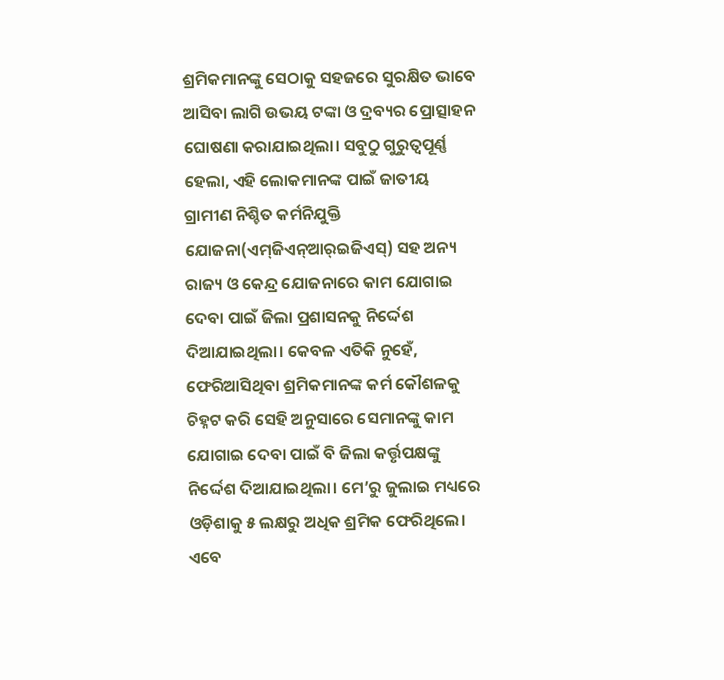ଶ୍ରମିକମାନଙ୍କୁ ସେଠାକୁ ସହଜରେ ସୁରକ୍ଷିତ ଭାବେ ଆସିବା ଲାଗି ଉଭୟ ଟଙ୍କା ଓ ଦ୍ରବ୍ୟର ପ୍ରୋତ୍ସାହନ ଘୋଷଣା କରାଯାଇଥିଲା। ସବୁଠୁ ଗୁରୁତ୍ୱପୂର୍ଣ୍ଣ ହେଲା, ଏହି ଲୋକମାନଙ୍କ ପାଇଁ ଜାତୀୟ ଗ୍ରାମୀଣ ନିଶ୍ଚିତ କର୍ମନିଯୁକ୍ତି ଯୋଜନା(ଏମ୍‌ଜିଏନ୍‌ଆର୍‌ଇଜିଏସ୍‌) ସହ ଅନ୍ୟ ରାଜ୍ୟ ଓ କେନ୍ଦ୍ର ଯୋଜନାରେ କାମ ଯୋଗାଇ ଦେବା ପାଇଁ ଜିଲା ପ୍ରଶାସନକୁ ନିର୍ଦ୍ଦେଶ ଦିଆଯାଇଥିଲା। କେବଳ ଏତିକି ନୁହେଁ, ଫେରିଆସିଥିବା ଶ୍ରମିକମାନଙ୍କ କର୍ମ କୌଶଳକୁ ଚିହ୍ନଟ କରି ସେହି ଅନୁସାରେ ସେମାନଙ୍କୁ କାମ ଯୋଗାଇ ଦେବା ପାଇଁ ବି ଜିଲା କର୍ତ୍ତୃପକ୍ଷଙ୍କୁ ନିର୍ଦ୍ଦେଶ ଦିଆଯାଇଥିଲା। ମେ’ରୁ ଜୁଲାଇ ମଧ୍ୟରେ ଓଡ଼ିଶାକୁ ୫ ଲକ୍ଷରୁ ଅଧିକ ଶ୍ରମିକ ଫେରିଥିଲେ।
ଏବେ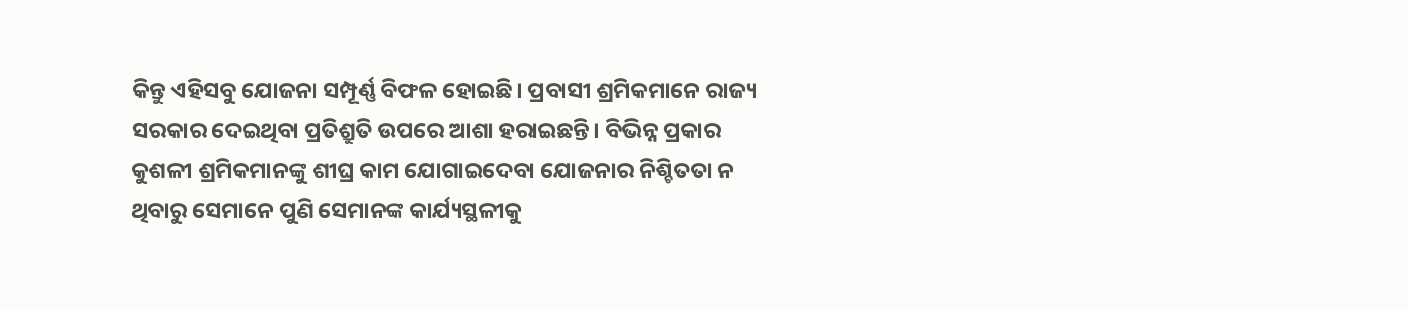କିନ୍ତୁ ଏହିସବୁ ଯୋଜନା ସମ୍ପୂର୍ଣ୍ଣ ବିଫଳ ହୋଇଛି। ପ୍ରବାସୀ ଶ୍ରମିକମାନେ ରାଜ୍ୟ ସରକାର ଦେଇଥିବା ପ୍ରତିଶ୍ରୁତି ଉପରେ ଆଶା ହରାଇଛନ୍ତି। ବିଭିନ୍ନ ପ୍ରକାର କୁଶଳୀ ଶ୍ରମିକମାନଙ୍କୁ ଶୀଘ୍ର କାମ ଯୋଗାଇଦେବା ଯୋଜନାର ନିଶ୍ଚିତତା ନ ଥିବାରୁ ସେମାନେ ପୁଣି ସେମାନଙ୍କ କାର୍ଯ୍ୟସ୍ଥଳୀକୁ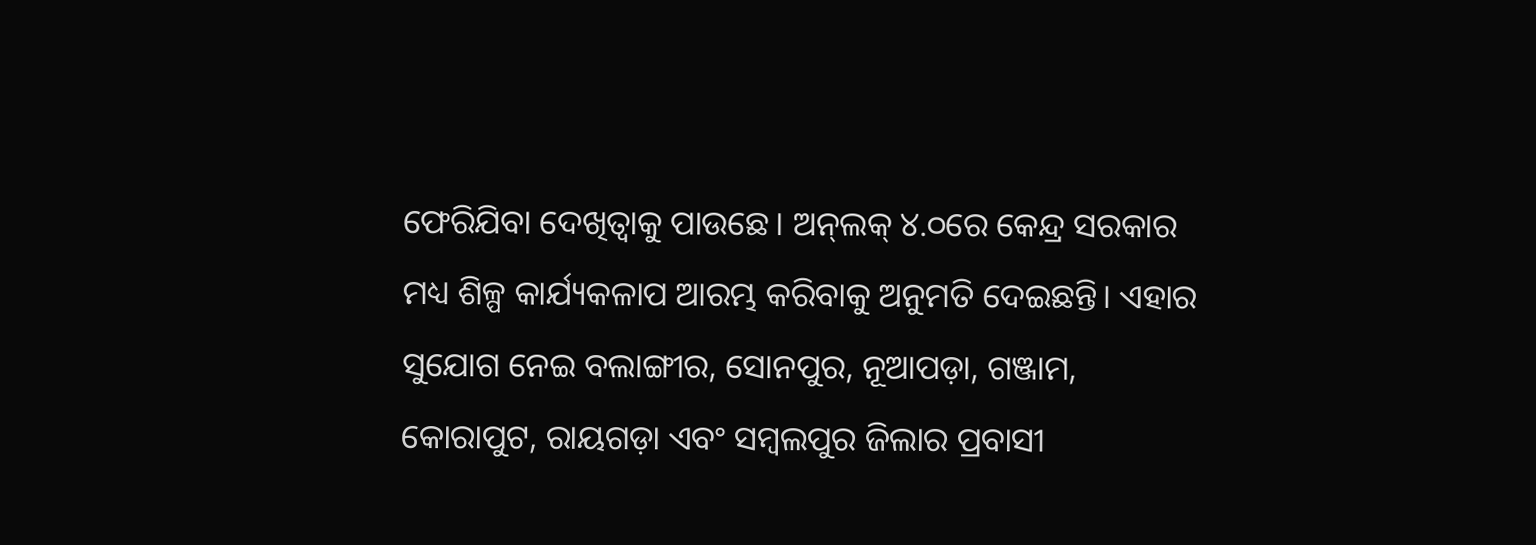ଫେରିଯିବା ଦେଖିତ୍ବାକୁ ପାଉଛେ। ଅନ୍‌ଲକ୍‌ ୪.୦ରେ କେନ୍ଦ୍ର ସରକାର ମଧ୍ୟ ଶିଳ୍ପ କାର୍ଯ୍ୟକଳାପ ଆରମ୍ଭ କରିବାକୁ ଅନୁମତି ଦେଇଛନ୍ତି। ଏହାର ସୁଯୋଗ ନେଇ ବଲାଙ୍ଗୀର, ସୋନପୁର, ନୂଆପଡ଼ା, ଗଞ୍ଜାମ, କୋରାପୁଟ, ରାୟଗଡ଼ା ଏବଂ ସମ୍ବଲପୁର ଜିଲାର ପ୍ରବାସୀ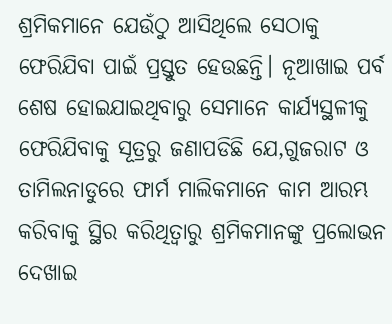ଶ୍ରମିକମାନେ ଯେଉଁଠୁ ଆସିଥିଲେ ସେଠାକୁ ଫେରିଯିବା ପାଇଁ ପ୍ରସ୍ତୁତ ହେଉଛନ୍ତି। ନୂଆଖାଇ ପର୍ବ ଶେଷ ହୋଇଯାଇଥିବାରୁ ସେମାନେ କାର୍ଯ୍ୟସ୍ଥଳୀକୁ ଫେରିଯିବାକୁ ସୂତ୍ରରୁ ଜଣାପଡିଛି ଯେ,ଗୁଜରାଟ ଓ ତାମିଲନାଡୁରେ ଫାର୍ମ ମାଲିକମାନେ କାମ ଆରମ୍ଭ କରିବାକୁ ସ୍ଥିର କରିଥିତ୍ବାରୁ ଶ୍ରମିକମାନଙ୍କୁ ପ୍ରଲୋଭନ ଦେଖାଇ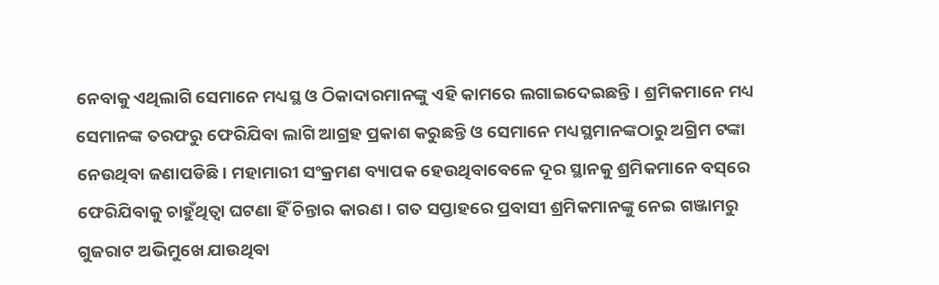ନେବାକୁ ଏଥିଲାଗି ସେମାନେ ମଧ୍ୟସ୍ଥ ଓ ଠିକାଦାରମାନଙ୍କୁ ଏହି କାମରେ ଲଗାଇଦେଇଛନ୍ତି। ଶ୍ରମିକମାନେ ମଧ୍ୟ ସେମାନଙ୍କ ତରଫରୁ ଫେରିଯିବା ଲାଗି ଆଗ୍ରହ ପ୍ରକାଶ କରୁଛନ୍ତି ଓ ସେମାନେ ମଧ୍ୟସ୍ଥମାନଙ୍କଠାରୁ ଅଗ୍ରିମ ଟଙ୍କା ନେଉଥିବା ଜଣାପଡିଛି। ମହାମାରୀ ସଂକ୍ରମଣ ବ୍ୟାପକ ହେଉଥିବାବେଳେ ଦୂର ସ୍ଥାନକୁ ଶ୍ରମିକମାନେ ବସ୍‌ରେ ଫେରିଯିବାକୁ ଚାହୁଁଥିତ୍ବା ଘଟଣା ହିଁ ଚିନ୍ତାର କାରଣ। ଗତ ସପ୍ତାହରେ ପ୍ରବାସୀ ଶ୍ରମିକମାନଙ୍କୁ ନେଇ ଗଞ୍ଜାମରୁ ଗୁଜରାଟ ଅଭିମୁଖେ ଯାଉଥିବା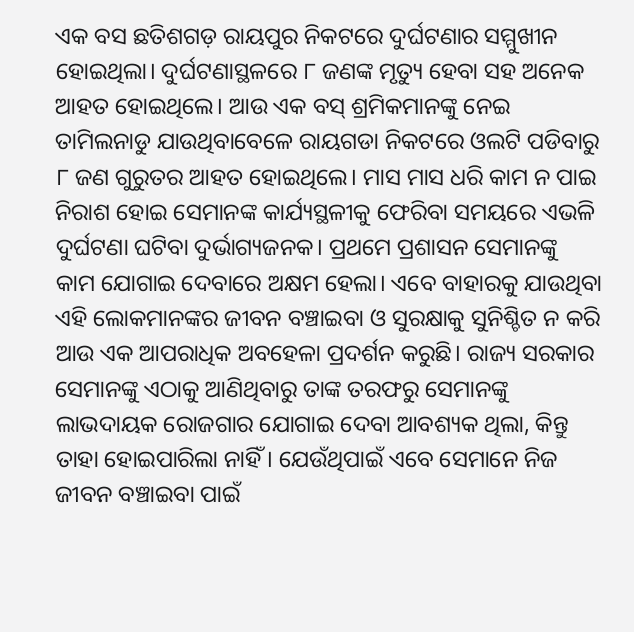ଏକ ବସ ଛତିଶଗଡ଼ ରାୟପୁର ନିକଟରେ ଦୁର୍ଘଟଣାର ସମ୍ମୁଖୀନ ହୋଇଥିଲା। ଦୁର୍ଘଟଣାସ୍ଥଳରେ ୮ ଜଣଙ୍କ ମୃତ୍ୟୁ ହେବା ସହ ଅନେକ ଆହତ ହୋଇଥିଲେ। ଆଉ ଏକ ବସ୍‌ ଶ୍ରମିକମାନଙ୍କୁ ନେଇ ତାମିଲନାଡୁ ଯାଉଥିବାବେଳେ ରାୟଗଡା ନିକଟରେ ଓଲଟି ପଡିବାରୁ ୮ ଜଣ ଗୁରୁତର ଆହତ ହୋଇଥିଲେ। ମାସ ମାସ ଧରି କାମ ନ ପାଇ ନିରାଶ ହୋଇ ସେମାନଙ୍କ କାର୍ଯ୍ୟସ୍ଥଳୀକୁ ଫେରିବା ସମୟରେ ଏଭଳି ଦୁର୍ଘଟଣା ଘଟିବା ଦୁର୍ଭାଗ୍ୟଜନକ। ପ୍ରଥମେ ପ୍ରଶାସନ ସେମାନଙ୍କୁ କାମ ଯୋଗାଇ ଦେବାରେ ଅକ୍ଷମ ହେଲା। ଏବେ ବାହାରକୁ ଯାଉଥିବା ଏହି ଲୋକମାନଙ୍କର ଜୀବନ ବଞ୍ଚାଇବା ଓ ସୁରକ୍ଷାକୁ ସୁନିଶ୍ଚିତ ନ କରି ଆଉ ଏକ ଆପରାଧିକ ଅବହେଳା ପ୍ରଦର୍ଶନ କରୁଛି। ରାଜ୍ୟ ସରକାର ସେମାନଙ୍କୁ ଏଠାକୁ ଆଣିଥିବାରୁ ତାଙ୍କ ତରଫରୁ ସେମାନଙ୍କୁ ଲାଭଦାୟକ ରୋଜଗାର ଯୋଗାଇ ଦେବା ଆବଶ୍ୟକ ଥିଲା, କିନ୍ତୁ ତାହା ହୋଇପାରିଲା ନାହିଁ। ଯେଉଁଥିପାଇଁ ଏବେ ସେମାନେ ନିଜ ଜୀବନ ବଞ୍ଚାଇବା ପାଇଁ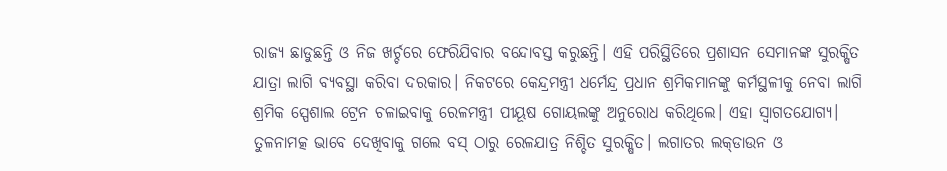ରାଜ୍ୟ ଛାଡୁଛନ୍ତି ଓ ନିଜ ଖର୍ଚ୍ଚରେ ଫେରିଯିବାର ବନ୍ଦୋବସ୍ତ କରୁଛନ୍ତି। ଏହି ପରିସ୍ଥିତିରେ ପ୍ରଶାସନ ସେମାନଙ୍କ ସୁରକ୍ଷିତ ଯାତ୍ରା ଲାଗି ବ୍ୟବସ୍ଥା କରିବା ଦରକାର। ନିକଟରେ କେନ୍ଦ୍ରମନ୍ତ୍ରୀ ଧର୍ମେନ୍ଦ୍ର ପ୍ରଧାନ ଶ୍ରମିକମାନଙ୍କୁ କର୍ମସ୍ଥଳୀକୁ ନେବା ଲାଗି ଶ୍ରମିକ ସ୍ପେଶାଲ ଟ୍ରେନ ଚଳାଇବାକୁ ରେଳମନ୍ତ୍ରୀ ପୀୟୂଷ ଗୋୟଲଙ୍କୁ ଅନୁରୋଧ କରିଥିଲେ। ଏହା ସ୍ବାଗତଯୋଗ୍ୟ। ତୁଳନାମତ୍କ ଭାବେ ଦେଖିବାକୁ ଗଲେ ବସ୍‌ ଠାରୁ ରେଳଯାତ୍ର ନିଶ୍ଚିତ ସୁରକ୍ଷିତ। ଲଗାତର ଲକ୍‌ଡାଉନ ଓ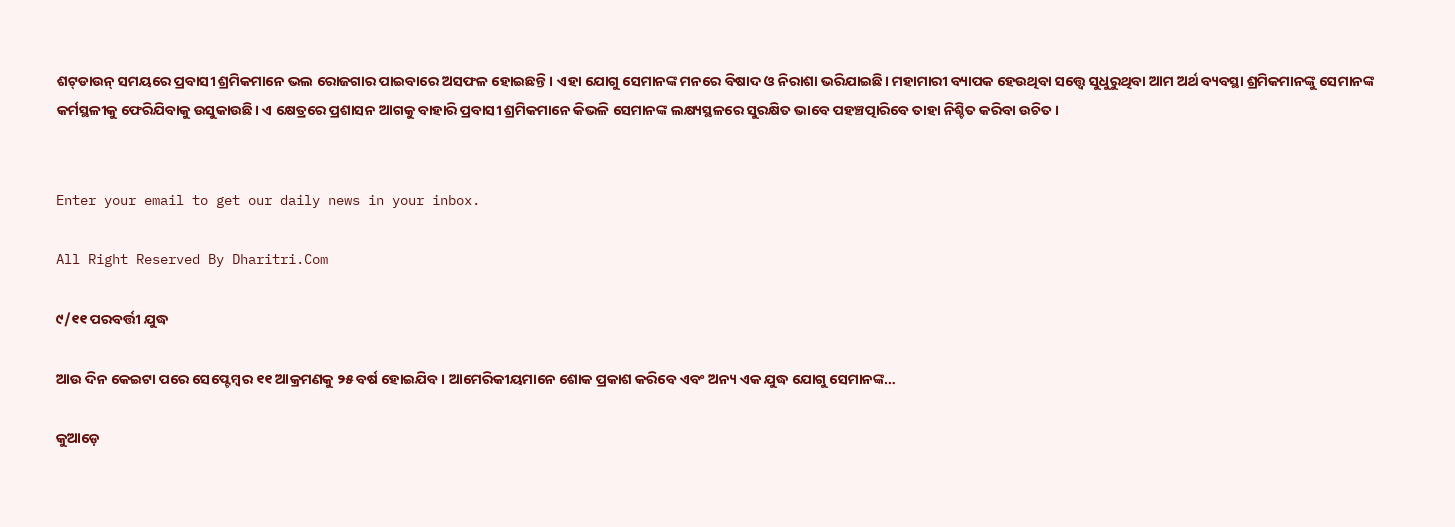ଶଟ୍‌ଡାଉନ୍‌ ସମୟରେ ପ୍ରବାସୀ ଶ୍ରମିକମାନେ ଭଲ ରୋଜଗାର ପାଇବାରେ ଅସଫଳ ହୋଇଛନ୍ତି। ଏହା ଯୋଗୁ ସେମାନଙ୍କ ମନରେ ବିଷାଦ ଓ ନିରାଶା ଭରିଯାଇଛି। ମହାମାରୀ ବ୍ୟାପକ ହେଉଥିବା ସତ୍ତ୍ୱେ ସୁଧୁରୁଥିବା ଆମ ଅର୍ଥ ବ୍ୟବସ୍ଥା ଶ୍ରମିକମାନଙ୍କୁ ସେମାନଙ୍କ କର୍ମସ୍ଥଳୀକୁ ଫେରିଯିବାକୁ ଉସୁକାଉଛି। ଏ କ୍ଷେତ୍ରରେ ପ୍ରଶାସନ ଆଗକୁ ବାହାରି ପ୍ରବାସୀ ଶ୍ରମିକମାନେ କିଭଳି ସେମାନଙ୍କ ଲକ୍ଷ୍ୟସ୍ଥଳରେ ସୁରକ୍ଷିତ ଭାବେ ପହଞ୍ଚତ୍ପାରିବେ ତାହା ନିଶ୍ଚିତ କରିବା ଉଚିତ।


Enter your email to get our daily news in your inbox.

All Right Reserved By Dharitri.Com

୯/୧୧ ପରବର୍ତ୍ତୀ ଯୁଦ୍ଧ

ଆଉ ଦିନ କେଇଟା ପରେ ସେପ୍ଟେମ୍ୱର ୧୧ ଆକ୍ରମଣକୁ ୨୫ ବର୍ଷ ହୋଇଯିବ। ଆମେରିକୀୟମାନେ ଶୋକ ପ୍ରକାଶ କରିବେ ଏବଂ ଅନ୍ୟ ଏକ ଯୁଦ୍ଧ ଯୋଗୁ ସେମାନଙ୍କ…

କୁଆଡ଼େ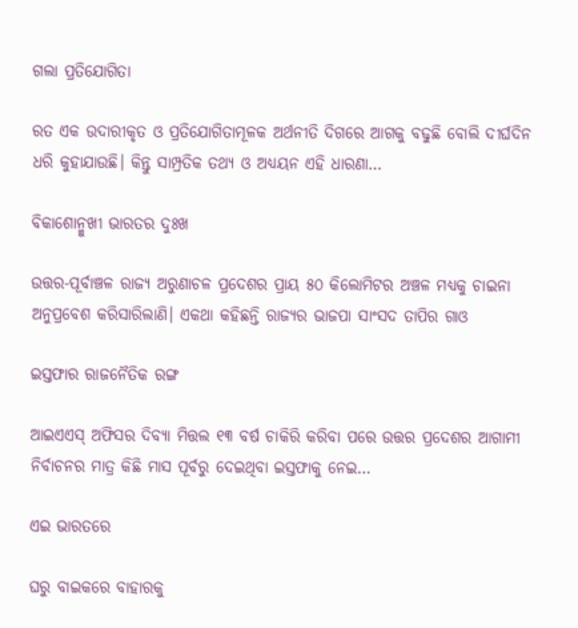ଗଲା ପ୍ରତିଯୋଗିତା

ରତ ଏକ ଉଦାରୀକୃତ ଓ ପ୍ରତିଯୋଗିତାମୂଳକ ଅର୍ଥନୀତି ଦିଗରେ ଆଗକୁ ବଢୁଛି ବୋଲି ଦୀର୍ଘଦିନ ଧରି କୁହାଯାଉଛି। କିନ୍ତୁ ସାମ୍ପ୍ରତିକ ତଥ୍ୟ ଓ ଅଧ୍ୟୟନ ଏହି ଧାରଣା…

ବିକାଶୋନ୍ମୁଖୀ ଭାରତର ଦୁଃଖ

ଉତ୍ତର-ପୂର୍ବାଞ୍ଚଳ ରାଜ୍ୟ ଅରୁଣାଚଳ ପ୍ରଦେଶର ପ୍ରାୟ ୫୦ କିଲୋମିଟର ଅଞ୍ଚଳ ମଧ୍ୟକୁ ଚାଇନା ଅନୁପ୍ରବେଶ କରିସାରିଲାଣି। ଏକଥା କହିଛନ୍ତି ରାଜ୍ୟର ଭାଜପା ସାଂସଦ ତାପିର ଗାଓ

ଇସ୍ତଫାର ରାଜନୈତିକ ରଙ୍ଗ

ଆଇଏଏସ୍‌ ଅଫିସର ଦିବ୍ୟା ମିତ୍ତଲ ୧୩ ବର୍ଷ ଚାକିରି କରିବା ପରେ ଉତ୍ତର ପ୍ରଦେଶର ଆଗାମୀ ନିର୍ବାଚନର ମାତ୍ର କିଛି ମାସ ପୂର୍ବରୁ ଦେଇଥିବା ଇସ୍ତଫାକୁ ନେଇ…

ଏଇ ଭାରତରେ

ଘରୁ ବାଇକରେ ବାହାରକୁ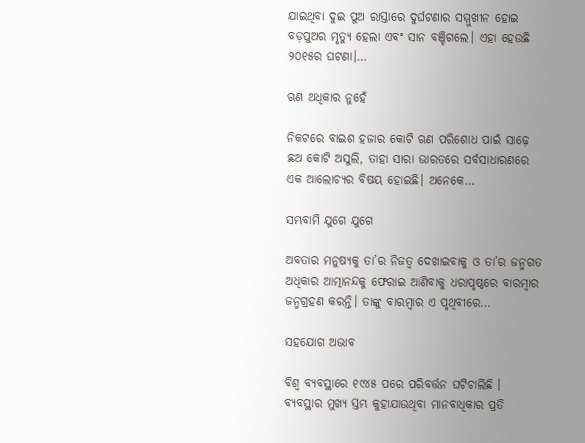ଯାଇଥିବା ଦୁଇ ପୁଅ ରାସ୍ତାରେ ଦୁର୍ଘଟଣାର ସମ୍ମୁଖୀନ ହୋଇ ବଡ଼ପୁଅର ମୃତ୍ୟୁ ହେଲା ଏବଂ ସାନ ବଞ୍ଚିଗଲେ। ଏହା ହେଉଛି ୨୦୧୫ର ଘଟଣା।…

ଋଣ ଅଧିକାର ନୁହେଁ

ନିକଟରେ ବାଇଶ ହଜାର କୋଟି ଋଣ ପରିଶୋଧ ପାଇଁ ସାଢ଼େ ଛଅ କୋଟି ଅସୁଲି, ତାହା ସାରା ଭାରତରେ ସର୍ବସାଧାରଣରେ ଏକ ଆଲୋଚ୍ୟର ବିଷୟ ହୋଇଛି। ଅନେକେ…

ସମ୍ଭବାମି ଯୁଗେ ଯୁଗେ

ଅବତାର ମନୁଷ୍ୟକୁ ତା’ର ନିଜତ୍ୱ ଦେଖାଇବାକୁ ଓ ତା’ର ଜନ୍ମଗତ ଅଧିକାର ଆତ୍ମାନନ୍ଦକୁ ଫେରାଇ ଆଣିବାକୁ ଧରାପୃଷ୍ଠରେ ବାରମ୍ବାର ଜନ୍ମଗ୍ରହଣ କରନ୍ତି। ତାଙ୍କୁ ବାରମ୍ବାର ଏ ପୃଥିବୀରେ…

ସହଯୋଗ ଅଭାବ

ବିଶ୍ୱ ବ୍ୟବସ୍ଥାରେ ୧୯୪୫ ପରେ ପରିବର୍ତ୍ତନ ଘଟିଚାଲିଛି । ବ୍ୟବସ୍ଥାର ମୁଖ୍ୟ ସ୍ତମ୍ଭ କୁହାଯାଉଥିବା ମାନବାଧିକାର ପ୍ରତି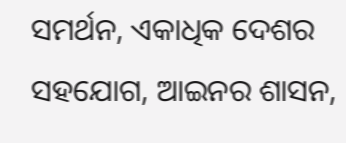ସମର୍ଥନ, ଏକାଧିକ ଦେଶର ସହଯୋଗ, ଆଇନର ଶାସନ,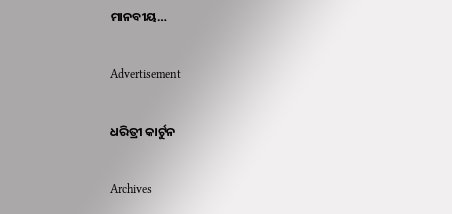ମାନବୀୟ…

Advertisement

ଧରିତ୍ରୀ କାର୍ଟୁନ

Archives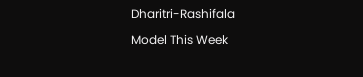Dharitri-Rashifala

Model This Week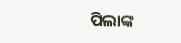ପିଲାଙ୍କ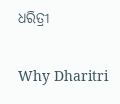ଧରିତ୍ରୀ

Why Dharitri